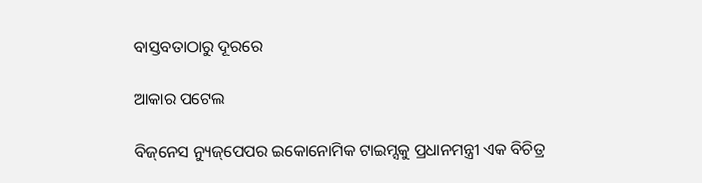ବାସ୍ତବତାଠାରୁ ଦୂରରେ

ଆକାର ପଟେଲ

ବିଜ୍‌ନେସ ନ୍ୟୁଜ୍‌ପେପର ଇକୋନୋମିକ ଟାଇମ୍ସକୁ ପ୍ରଧାନମନ୍ତ୍ରୀ ଏକ ବିଚିତ୍ର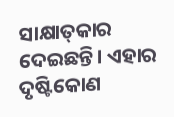ସାକ୍ଷାତ୍‌କାର ଦେଇଛନ୍ତି। ଏହାର ଦୃଷ୍ଟିକୋଣ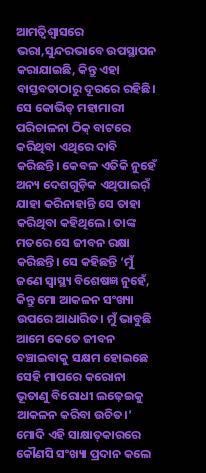ଆମତ୍ବିଶ୍ୱାସରେ ଭରା,ସୁନ୍ଦରଭାବେ ଉପସ୍ଥାପନ କରାଯାଇଛି, କିନ୍ତୁ ଏହା ବାସ୍ତବତାଠାରୁ ଦୂରରେ ରହିଛି। ସେ କୋଭିଡ୍‌ ମହାମାରୀ ପରିଚାଳନା ଠିକ୍‌ ବାଟରେ କରିଥିବା ଏଥିରେ ଦାବି କରିଛନ୍ତି। କେବଳ ଏତିକି ନୁହେଁ ଅନ୍ୟ ଦେଶଗୁଡ଼ିକ ଏଥିପାଇର୍ଁ ଯାହା କରିନାହାନ୍ତି ସେ ତାହା କରିଥିବା କହିଥିଲେ। ତାଙ୍କ ମତରେ ସେ ଜୀବନ ରକ୍ଷା କରିଛନ୍ତି। ସେ କହିଛନ୍ତି ‘ମୁଁ ଜଣେ ସ୍ବାସ୍ଥ୍ୟ ବିଶେଷଜ୍ଞ ନୁହେଁ, କିନ୍ତୁ ମୋ ଆକଳନ ସଂଖ୍ୟା ଉପରେ ଆଧାରିତ। ମୁଁ ଭାବୁଛି ଆମେ କେତେ ଜୀବନ ବଞ୍ଚାଇବାକୁ ସକ୍ଷମ ହୋଇଛେ ସେହି ମାପରେ କରୋନା ଭୂତାଣୁ ବିରୋଧୀ ଲଢ଼େଇକୁ ଆକଳନ କରିବା ଉଚିତ।’ ମୋଦି ଏହି ସାକ୍ଷାତ୍‌କାରରେ କୌଣସି ସଂଖ୍ୟା ପ୍ରଦାନ କଲେ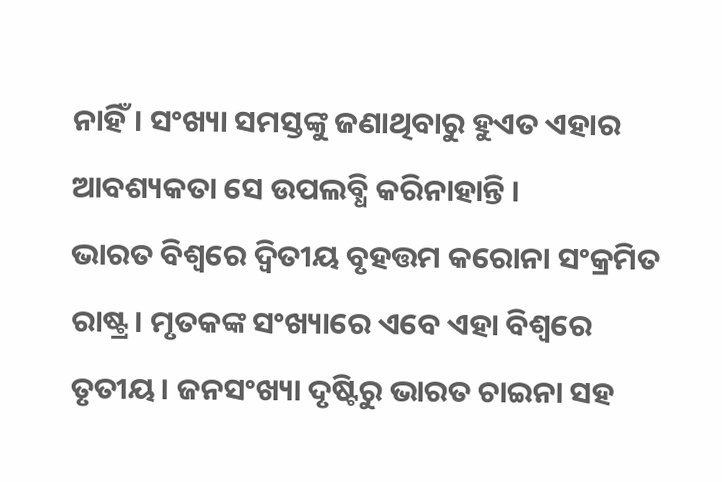ନାହିଁ। ସଂଖ୍ୟା ସମସ୍ତଙ୍କୁ ଜଣାଥିବାରୁ ହୁଏତ ଏହାର ଆବଶ୍ୟକତା ସେ ଉପଲବ୍ଧି କରିନାହାନ୍ତି ।
ଭାରତ ବିଶ୍ୱରେ ଦ୍ୱିତୀୟ ବୃହତ୍ତମ କରୋନା ସଂକ୍ରମିତ ରାଷ୍ଟ୍ର। ମୃତକଙ୍କ ସଂଖ୍ୟାରେ ଏବେ ଏହା ବିଶ୍ୱରେ ତୃତୀୟ। ଜନସଂଖ୍ୟା ଦୃଷ୍ଟିରୁ ଭାରତ ଚାଇନା ସହ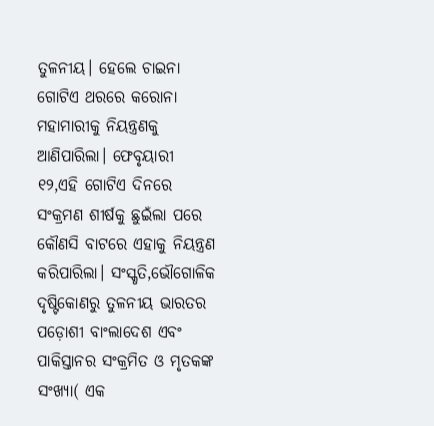ତୁଳନୀୟ। ହେଲେ ଚାଇନା ଗୋଟିଏ ଥରରେ କରୋନା ମହାମାରୀକୁ ନିୟନ୍ତ୍ରଣକୁ ଆଣିପାରିଲା। ଫେବୃୟାରୀ ୧୨,ଏହି ଗୋଟିଏ ଦିନରେ ସଂକ୍ରମଣ ଶୀର୍ଷକୁ ଛୁଇଁଲା ପରେ କୌଣସି ବାଟରେ ଏହାକୁ ନିୟନ୍ତ୍ରଣ କରିପାରିଲା। ସଂସ୍କୃତି,ଭୌଗୋଳିକ ଦୃଷ୍ଟିକୋଣରୁ ତୁଳନୀୟ ଭାରତର ପଡ଼ୋଶୀ ବାଂଲାଦେଶ ଏବଂ ପାକିସ୍ତାନର ସଂକ୍ରମିତ ଓ ମୃତକଙ୍କ ସଂଖ୍ୟା( ଏକ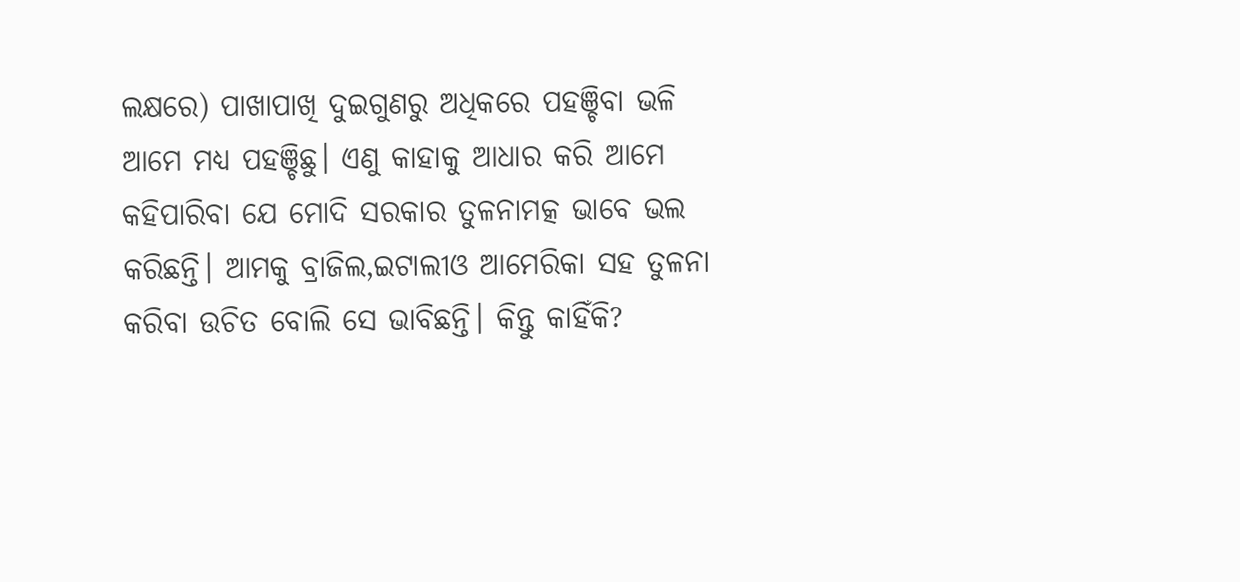ଲକ୍ଷରେ) ପାଖାପାଖି ଦୁଇଗୁଣରୁ ଅଧିକରେ ପହଞ୍ଚିବା ଭଳି ଆମେ ମଧ୍ୟ ପହଞ୍ଚିଛୁ। ଏଣୁ କାହାକୁ ଆଧାର କରି ଆମେ କହିପାରିବା ଯେ ମୋଦି ସରକାର ତୁଳନାମତ୍କ ଭାବେ ଭଲ କରିଛନ୍ତି। ଆମକୁ ବ୍ରାଜିଲ,ଇଟାଲୀଓ ଆମେରିକା ସହ ତୁଳନା କରିବା ଉଚିତ ବୋଲି ସେ ଭାବିଛନ୍ତି। କିନ୍ତୁ କାହିଁକି?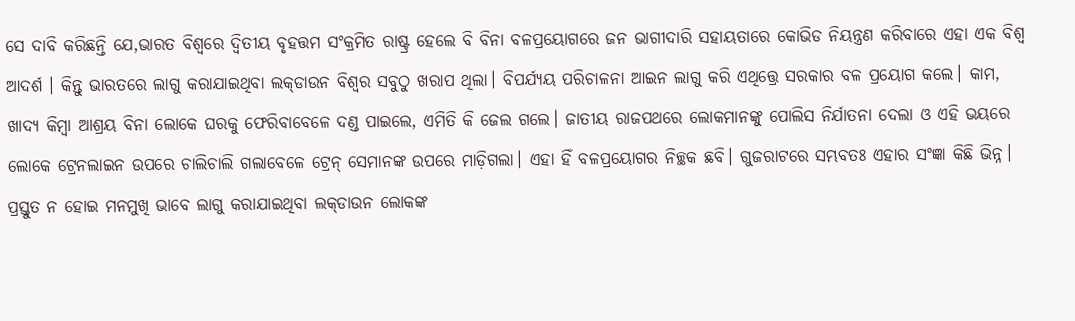ସେ ଦାବି କରିଛନ୍ତି ଯେ,ଭାରତ ବିଶ୍ୱରେ ଦ୍ୱିତୀୟ ବୃହତ୍ତମ ସଂକ୍ରମିତ ରାଷ୍ଟ୍ର ହେଲେ ବି ବିନା ବଳପ୍ରୟୋଗରେ ଜନ ଭାଗୀଦାରି ସହାୟତାରେ କୋଭିଡ ନିୟନ୍ତ୍ରଣ କରିବାରେ ଏହା ଏକ ବିଶ୍ୱ ଆଦର୍ଶ । କିନ୍ତୁ ଭାରତରେ ଲାଗୁ କରାଯାଇଥିବା ଲକ୍‌ଡାଉନ ବିଶ୍ୱର ସବୁଠୁ ଖରାପ ଥିଲା। ବିପର୍ଯ୍ୟୟ ପରିଚାଳନା ଆଇନ ଲାଗୁ କରି ଏଥିତ୍ତ୍ରେ ସରକାର ବଳ ପ୍ରୟୋଗ କଲେ। କାମ, ଖାଦ୍ୟ କିମ୍ବା ଆଶ୍ରୟ ବିନା ଲୋକେ ଘରକୁ ଫେରିବାବେଳେ ଦଣ୍ଡ ପାଇଲେ, ଏମିତି କି ଜେଲ ଗଲେ। ଜାତୀୟ ରାଜପଥରେ ଲୋକମାନଙ୍କୁ ପୋଲିସ ନିର୍ଯାତନା ଦେଲା ଓ ଏହି ଭୟରେ ଲୋକେ ଟ୍ରେନଲାଇନ ଉପରେ ଚାଲିଚାଲି ଗଲାବେଳେ ଟ୍ରେନ୍‌ ସେମାନଙ୍କ ଉପରେ ମାଡ଼ିଗଲା। ଏହା ହିଁ ବଳପ୍ରୟୋଗର ନିଚ୍ଛକ ଛବି। ଗୁଜରାଟରେ ସମ୍ଭବତଃ ଏହାର ସଂଜ୍ଞା କିଛି ଭିନ୍ନ।
ପ୍ରସ୍ତୁତ ନ ହୋଇ ମନମୁଖି ଭାବେ ଲାଗୁ କରାଯାଇଥିବା ଲକ୍‌ଡାଉନ ଲୋକଙ୍କ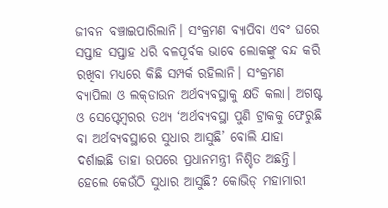ଜୀବନ ବଞ୍ଚାଇପାରିଲାନି। ସଂକ୍ରମଣ ବ୍ୟାପିବା ଏବଂ ଘରେ ସପ୍ତାହ ସପ୍ତାହ ଧରି ବଳପୂର୍ବକ ଭାବେ ଲୋକଙ୍କୁ ବନ୍ଦ କରି ରଖିବା ମଧ୍ୟରେ କିଛି ସମ୍ପର୍କ ରହିଲାନି। ସଂକ୍ରମଣ ବ୍ୟାପିଲା ଓ ଲକ୍‌ଡାଉନ ଅର୍ଥବ୍ୟବସ୍ଥାକୁ କ୍ଷତି କଲା। ଅଗଷ୍ଟ ଓ ସେପ୍ଟେମ୍ବରର ତଥ୍ୟ ‘ଅର୍ଥବ୍ୟବସ୍ଥା ପୁଣି ଟ୍ରାକକୁ ଫେରୁଛି ବା ଅର୍ଥବ୍ୟବସ୍ଥାରେ ସୁଧାର ଆସୁଛି’ ବୋଲି ଯାହା ଦର୍ଶାଇଛି ତାହା ଉପରେ ପ୍ରଧାନମନ୍ତ୍ରୀ ନିଶ୍ଚିତ ଅଛନ୍ତି। ହେଲେ କେଉଁଠି ସୁଧାର ଆସୁଛି? କୋଭିଡ୍‌ ମହାମାରୀ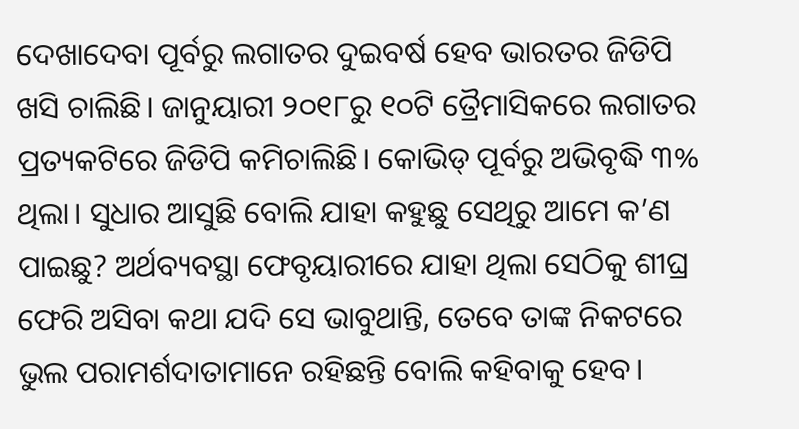ଦେଖାଦେବା ପୂର୍ବରୁ ଲଗାତର ଦୁଇବର୍ଷ ହେବ ଭାରତର ଜିଡିପି ଖସି ଚାଲିଛି। ଜାନୁୟାରୀ ୨୦୧୮ରୁ ୧୦ଟି ତ୍ରୈମାସିକରେ ଲଗାତର ପ୍ରତ୍ୟକଟିରେ ଜିଡିପି କମିଚାଲିଛି। କୋଭିଡ୍‌ ପୂର୍ବରୁ ଅଭିବୃଦ୍ଧି ୩% ଥିଲା। ସୁଧାର ଆସୁଛି ବୋଲି ଯାହା କହୁଛୁ ସେଥିରୁ ଆମେ କ’ଣ ପାଇଛୁ? ଅର୍ଥବ୍ୟବସ୍ଥା ଫେବୃୟାରୀରେ ଯାହା ଥିଲା ସେଠିକୁ ଶୀଘ୍ର ଫେରି ଅସିବା କଥା ଯଦି ସେ ଭାବୁଥାନ୍ତି, ତେବେ ତାଙ୍କ ନିକଟରେ ଭୁଲ ପରାମର୍ଶଦାତାମାନେ ରହିଛନ୍ତି ବୋଲି କହିବାକୁ ହେବ।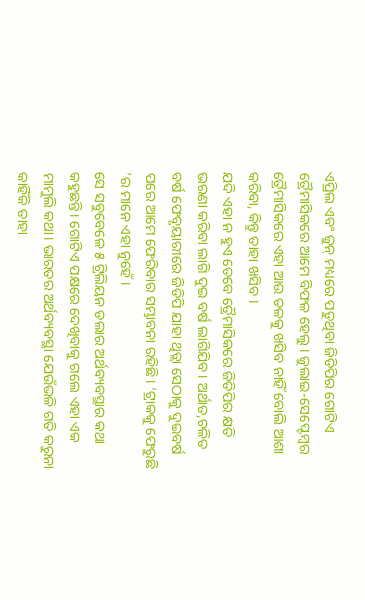ଏପ୍ରିଲ ଏବଂ ଜୁନ୍‌ ମଧ୍ୟରେ ପଡୁଥିବା ଜିଡିପିର ଗୋଟିଏ ତ୍ରୈମାସିକରେ ଆମେ ବିଫଳ ହେଲୁ। ଜୁଲାଇ-ସେପ୍ଟେମ୍ବର ତ୍ରୈମାସିକରେ ଏହା ଆଉ ତଳକୁ ଖସିବ ନାହିଁ ବୋଲି ଆଶା କରିବା, କିନ୍ତୁ ତାହା ଖସିବ ।
ଯଦି ଏହା ନ ହୁଏ ତେବେ ତ୍ରୈମାସିକରେ ଜିଡିପିର କ୍ଷତି ଭରଣା କରିବା ଲାଗି ଦୁଇ ବର୍ଷ ଲାଗିଯିବ। ଅର୍ଥାତ,ଚଳିତ ବର୍ଷ ଫେବୃୟାରୀରେ ଜିଡିପି ଯାହା ଥିତ୍ଲା ସେଠାକୁ ଦୁଇବର୍ଷ ପରେ ଆମେ ଫେରିବାର ସମ୍ଭାବନା ରହିଛି। ‘ଟ୍ରାକକୁ ଫେରୁଛି ’ର ମାନେ ଏହା ନୁହେଁ।
ସେ ସବୁବେଳେ ୫ ଟ୍ରିଲିୟନ ଡଲାର ଅର୍ଥବ୍ୟବସ୍ଥାର କଥା କହୁଛନ୍ତି। ଗୋଟିଏ ପକ୍ଷରେ ଦେଖିବାକୁ ଗଲେ ଏହା ଏକ ମାମୁଲି କଥା। ଭାରତର ଅର୍ଥବ୍ୟବସ୍ଥା ଯେଉଁଭଳି ଗତି କରୁନା କାହିଁକି ତାହା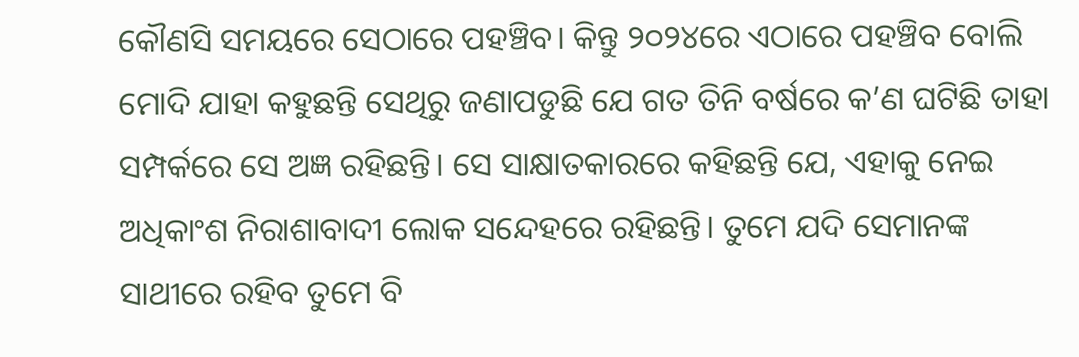କୌଣସି ସମୟରେ ସେଠାରେ ପହଞ୍ଚିବ। କିନ୍ତୁ ୨୦୨୪ରେ ଏଠାରେ ପହଞ୍ଚିବ ବୋଲି ମୋଦି ଯାହା କହୁଛନ୍ତି ସେଥିରୁ ଜଣାପଡୁଛି ଯେ ଗତ ତିନି ବର୍ଷରେ କ’ଣ ଘଟିଛି ତାହା ସମ୍ପର୍କରେ ସେ ଅଜ୍ଞ ରହିଛନ୍ତି। ସେ ସାକ୍ଷାତକାରରେ କହିଛନ୍ତି ଯେ, ଏହାକୁ ନେଇ ଅଧିକାଂଶ ନିରାଶାବାଦୀ ଲୋକ ସନ୍ଦେହରେ ରହିଛନ୍ତି। ତୁମେ ଯଦି ସେମାନଙ୍କ ସାଥୀରେ ରହିବ ତୁମେ ବି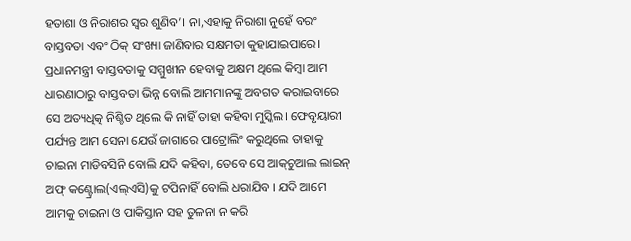ହତାଶା ଓ ନିରାଶର ସ୍ବର ଶୁଣିବ’। ନା,ଏହାକୁ ନିରାଶା ନୁହେଁ ବରଂ ବାସ୍ତବତା ଏବଂ ଠିକ୍‌ ସଂଖ୍ୟା ଜାଣିବାର ସକ୍ଷମତା କୁହାଯାଇପାରେ। ପ୍ରଧାନମନ୍ତ୍ରୀ ବାସ୍ତବତାକୁ ସମ୍ମୁଖୀନ ହେବାକୁ ଅକ୍ଷମ ଥିଲେ କିମ୍ବା ଆମ ଧାରଣାଠାରୁ ବାସ୍ତବତା ଭିନ୍ନ ବୋଲି ଆମମାନଙ୍କୁ ଅବଗତ କରାଇବାରେ ସେ ଅତ୍ୟଧିତ୍କ ନିଶ୍ଚିତ ଥିଲେ କି ନାହିଁ ତାହା କହିବା ମୁସ୍କିଲ। ଫେବୃୟାରୀ ପର୍ଯ୍ୟନ୍ତ ଆମ ସେନା ଯେଉଁ ଜାଗାରେ ପାଟ୍ରୋଲିଂ କରୁଥିଲେ ତାହାକୁ ଚାଇନା ମାଡିବସିନି ବୋଲି ଯଦି କହିବା, ତେବେ ସେ ଆକ୍‌ଚୁଆଲ ଲାଇନ୍‌ ଅଫ୍‌ କଣ୍ଟ୍ରୋଲ(ଏଲ୍‌ଏସି)କୁ ଟପିନାହିଁ ବୋଲି ଧରାଯିବ । ଯଦି ଆମେ ଆମକୁ ଚାଇନା ଓ ପାକିସ୍ତାନ ସହ ତୁଳନା ନ କରି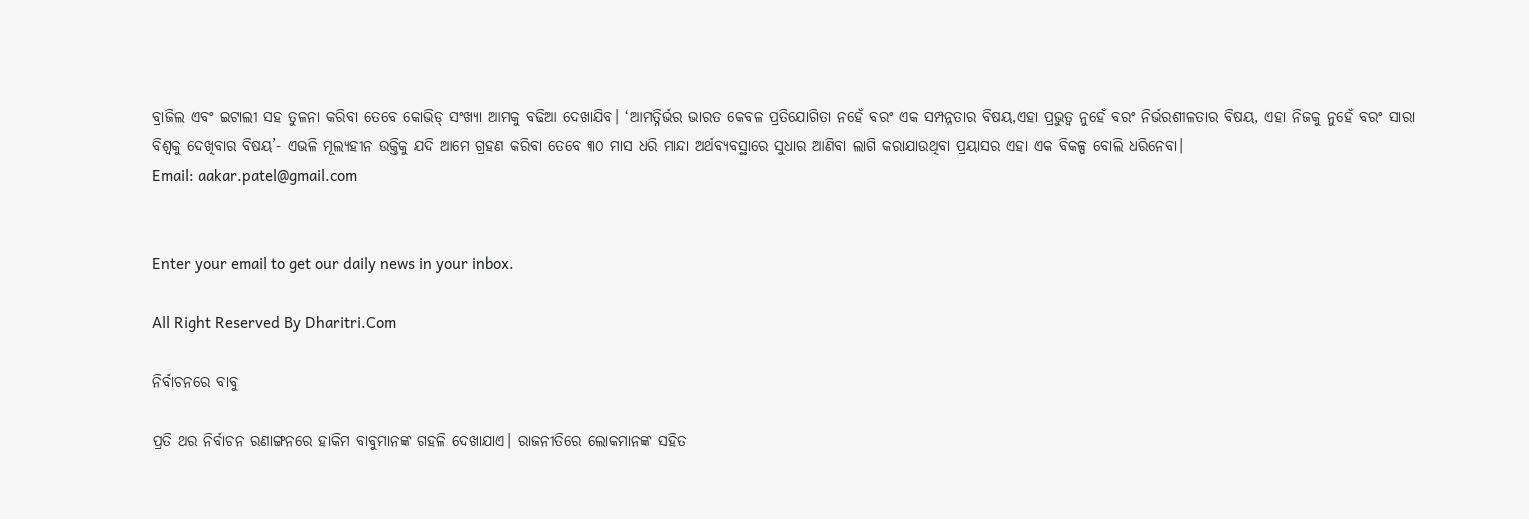ବ୍ରାଜିଲ ଏବଂ ଇଟାଲୀ ସହ ତୁଳନା କରିବା ତେବେ କୋଭିଡ୍‌ ସଂଖ୍ୟା ଆମକୁ ବଢିଆ ଦେଖାଯିବ। ‘ଆମତ୍ନିର୍ଭର ଭାରତ କେବଳ ପ୍ରତିଯୋଗିତା ନହେଁ ବରଂ ଏକ ସମ୍ପନ୍ନତାର ବିଷୟ,ଏହା ପ୍ରଭୁତ୍ୱ ନୁହେଁ ବରଂ ନିର୍ଭରଶୀଳତାର ବିଷୟ, ଏହା ନିଜକୁ ନୁହେଁ ବରଂ ସାରା ବିଶ୍ୱକୁ ଦେଖିବାର ବିଷୟ’- ଏଭଳି ମୂଲ୍ୟହୀନ ଉକ୍ତିକୁ ଯଦି ଆମେ ଗ୍ରହଣ କରିବା ତେବେ ୩୦ ମାସ ଧରି ମାନ୍ଦା ଅର୍ଥବ୍ୟବସ୍ଥାରେ ସୁଧାର ଆଣିବା ଲାଗି କରାଯାଉଥିବା ପ୍ରୟାସର ଏହା ଏକ ବିକଳ୍ପ ବୋଲି ଧରିନେବା।
Email: aakar.patel@gmail.com


Enter your email to get our daily news in your inbox.

All Right Reserved By Dharitri.Com

ନିର୍ବାଚନରେ ବାବୁ

ପ୍ରତି ଥର ନିର୍ବାଚନ ରଣାଙ୍ଗନରେ ହାକିମ ବାବୁମାନଙ୍କ ଗହଳି ଦେଖାଯାଏ। ରାଜନୀତିରେ ଲୋକମାନଙ୍କ ସହିତ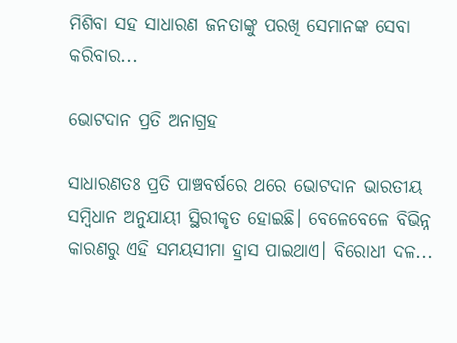ମିଶିବା ସହ ସାଧାରଣ ଜନତାଙ୍କୁ ପରଖି ସେମାନଙ୍କ ସେବା କରିବାର...

ଭୋଟଦାନ ପ୍ରତି ଅନାଗ୍ରହ

ସାଧାରଣତଃ ପ୍ରତି ପାଞ୍ଚବର୍ଷରେ ଥରେ ଭୋଟଦାନ ଭାରତୀୟ ସମ୍ବିଧାନ ଅନୁଯାୟୀ ସ୍ଥିରୀକୃତ ହୋଇଛି। ବେଳେବେଳେ ବିଭିନ୍ନ କାରଣରୁ ଏହି ସମୟସୀମା ହ୍ରାସ ପାଇଥାଏ। ବିରୋଧୀ ଦଳ...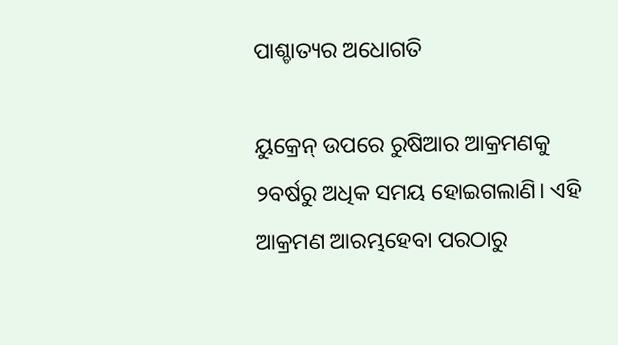ପାଶ୍ଚାତ୍ୟର ଅଧୋଗତି

ୟୁକ୍ରେନ୍‌ ଉପରେ ରୁଷିଆର ଆକ୍ରମଣକୁ ୨ବର୍ଷରୁ ଅଧିକ ସମୟ ହୋଇଗଲାଣି। ଏହି ଆକ୍ରମଣ ଆରମ୍ଭହେବା ପରଠାରୁ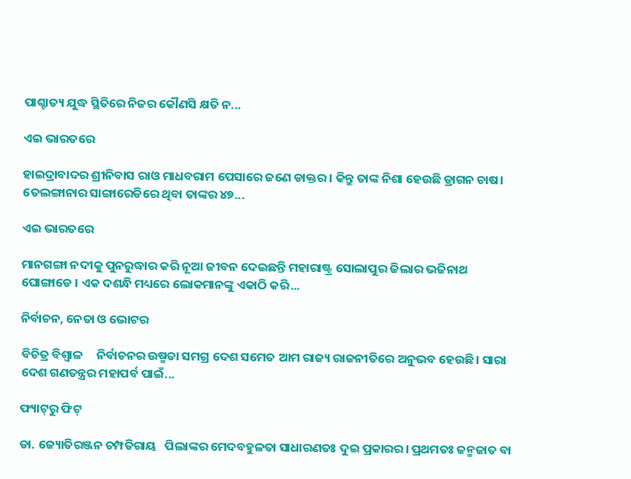ପାଶ୍ଚାତ୍ୟ ଯୁଦ୍ଧ ସ୍ଥିତିରେ ନିଜର କୌଣସି କ୍ଷତି ନ...

ଏଇ ଭାରତରେ

ହାଇଦ୍ରାବାଦର ଶ୍ରୀନିବାସ ରାଓ ମାଧବରାମ ପେସାରେ ଜଣେ ଡାକ୍ତର । କିନ୍ତୁ ତାଙ୍କ ନିଶା ହେଉଛି ଡ୍ରାଗନ ଚାଷ। ତେଲଙ୍ଗାନାର ସାଙ୍ଗାରେଡିରେ ଥିବା ତାଙ୍କର ୪୭...

ଏଇ ଭାରତରେ

ମାନଗଙ୍ଗା ନଦୀକୁ ପୁନରୁଦ୍ଧାର କରି ନୂଆ ଜୀବନ ଦେଇଛନ୍ତି ମହାରାଷ୍ଟ୍ର ସୋଲାପୁର ଜିଲାର ଭଜିନାଥ ଘୋଙ୍ଗାଡେ । ଏକ ଦଶନ୍ଧି ମଧ୍ୟରେ ଲୋକମାନଙ୍କୁ ଏକାଠି କରି...

ନିର୍ବାଚନ, ନେତା ଓ ଭୋଟର

ବିଚିତ୍ର ବିଶ୍ୱାଳ     ନିର୍ବାଚନର ଉଷ୍ମତା ସମଗ୍ର ଦେଶ ସମେତ ଆମ ରାଜ୍ୟ ରାଜନୀତିରେ ଅନୁଭବ ହେଉଛି। ସାରା ଦେଶ ଗଣତନ୍ତ୍ରର ମହାପର୍ବ ପାଇଁ...

ଫ୍ୟାଟ୍‌ରୁ ଫିଟ୍‌

ଡା. ଜ୍ୟୋତିରଞ୍ଜନ ଚମ୍ପତିରାୟ   ପିଲାଙ୍କର ମେଦବହୁଳତା ସାଧାରଣତଃ ଦୁଇ ପ୍ରକାରର। ପ୍ରଥମତଃ ଜନ୍ମଜାତ ବା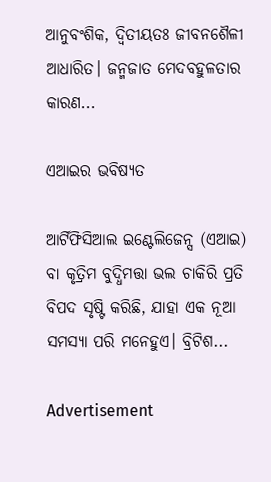ଆନୁବଂଶିକ, ଦ୍ୱିତୀୟତଃ ଜୀବନଶୈଳୀ ଆଧାରିତ। ଜନ୍ମଜାତ ମେଦବହୁଳତାର କାରଣ...

ଏଆଇର ଭବିଷ୍ୟତ

ଆର୍ଟିଫିସିଆଲ ଇଣ୍ଟେଲିଜେନ୍ସ (ଏଆଇ) ବା କୃତ୍ରିମ ବୁଦ୍ଧିମତ୍ତା ଭଲ ଚାକିରି ପ୍ରତି ବିପଦ ସୃଷ୍ଟି କରିଛି, ଯାହା ଏକ ନୂଆ ସମସ୍ୟା ପରି ମନେହୁଏ। ବ୍ରିଟିଶ...

Advertisement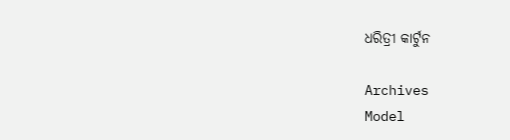ଧରିତ୍ରୀ କାର୍ଟୁନ

Archives
Model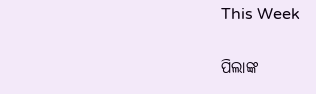This Week

ପିଲାଙ୍କ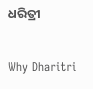ଧରିତ୍ରୀ

Why Dharitri